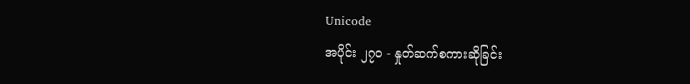Unicode
အပိုင်း ၂၇၀ - နှုတ်ဆက်စကားဆိုခြင်း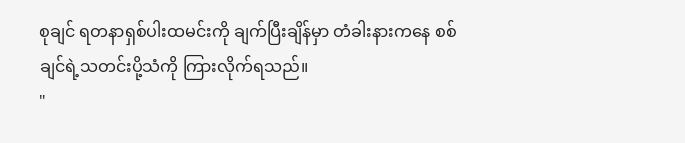စုချင် ရတနာရှစ်ပါးထမင်းကို ချက်ပြီးချိန်မှာ တံခါးနားကနေ စစ်ချင်ရဲ့သတင်းပို့သံကို ကြားလိုက်ရသည်။
"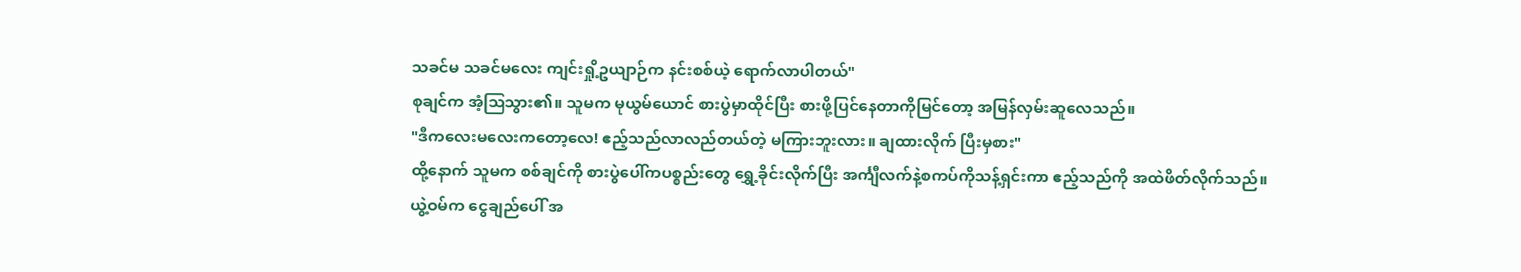သခင်မ သခင်မလေး ကျင်းရှို့ဥယျာဉ်က နင်းစစ်ယဲ့ ရောက်လာပါတယ်"
စုချင်က အံ့ဩသွား၏။ သူမက မုယွမ်ယောင် စားပွဲမှာထိုင်ပြီး စားဖို့ပြင်နေတာကိုမြင်တော့ အမြန်လှမ်းဆူလေသည်။
"ဒီကလေးမလေးကတော့လေ! ဧည့်သည်လာလည်တယ်တဲ့ မကြားဘူးလား။ ချထားလိုက် ပြီးမှစား"
ထို့နောက် သူမက စစ်ချင်ကို စားပွဲပေါ်ကပစ္စည်းတွေ ရွှေ့ခိုင်းလိုက်ပြီး အင်္ကျီလက်နဲ့စကပ်ကိုသန့်ရှင်းကာ ဧည့်သည်ကို အထဲဖိတ်လိုက်သည်။
ယွဲ့ဝမ်က ငွေချည်ပေါ် အ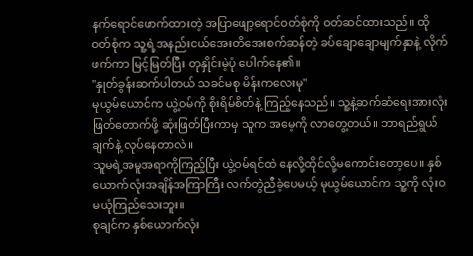နက်ရောင်ဖောက်ထားတဲ့ အပြာဖျော့ရောင်ဝတ်စုံကို ဝတ်ဆင်ထားသည်။ ထိုဝတ်စုံက သူ့ရဲ့အနည်းငယ်အေးတိအေးစက်ဆန်တဲ့ ခပ်ချောချောမျက်နှာနဲ့ လိုက်ဖက်ကာ မြင့်မြတ်ပြီး တုနှိုင်းမဲ့ပုံ ပေါက်နေ၏။
"နှုတ်ခွန်းဆက်ပါတယ် သခင်မစု မိန်းကလေးမု"
မုယွမ်ယောင်က ယွဲ့ဝမ်ကို စိုးရိမ်စိတ်နဲ့ ကြည့်နေသည်။ သူ့နဲ့ဆက်ဆံရေးအားလုံး ဖြတ်တောက်ဖို့ ဆုံးဖြတ်ပြီးကာမှ သူက အမေ့ကို လာတွေ့တယ်။ ဘာရည်ရွယ်ချက်နဲ့ လုပ်နေတာလဲ။
သူမရဲ့အမူအရာကိုကြည့်ပြီး ယွဲ့ဝမ်ရင်ထဲ နေလို့ထိုင်လို့မကောင်းတော့ပေ။ နှစ်ယောက်လုံးအချိန်အကြာကြီး လက်တွဲညီခဲ့ပေမယ့် မုယွမ်ယောင်က သူ့ကို လုံးဝမယုံကြည်သေးဘူး။
စုချင်က နှစ်ယောက်လုံး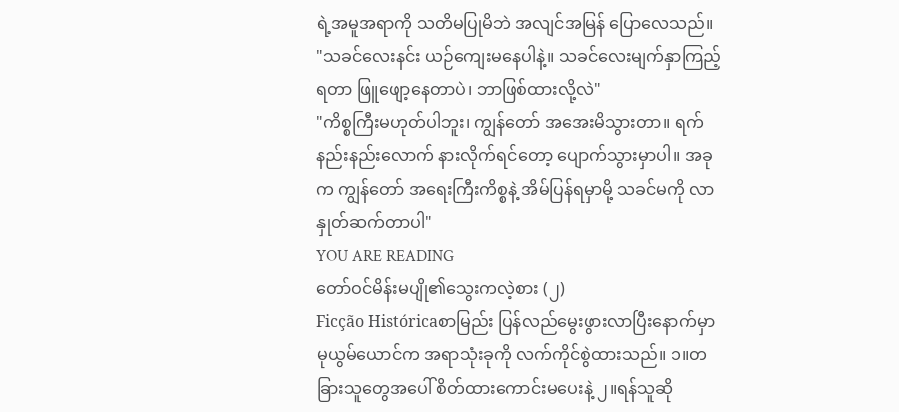ရဲ့အမူအရာကို သတိမပြုမိဘဲ အလျင်အမြန် ပြောလေသည်။
"သခင်လေးနင်း ယဉ်ကျေးမနေပါနဲ့။ သခင်လေးမျက်နှာကြည့်ရတာ ဖြူဖျော့နေတာပဲ၊ ဘာဖြစ်ထားလို့လဲ"
"ကိစ္စကြီးမဟုတ်ပါဘူး၊ ကျွန်တော် အအေးမိသွားတာ။ ရက်နည်းနည်းလောက် နားလိုက်ရင်တော့ ပျောက်သွားမှာပါ။ အခုက ကျွန်တော် အရေးကြီးကိစ္စနဲ့ အိမ်ပြန်ရမှာမို့ သခင်မကို လာနှုတ်ဆက်တာပါ"
YOU ARE READING
တော်ဝင်မိန်းမပျို၏သွေးကလဲ့စား (၂)
Ficção Históricaစာမြည်း ပြန်လည်မွေးဖွားလာပြီးနောက်မှာ မုယွမ်ယောင်က အရာသုံးခုကို လက်ကိုင်စွဲထားသည်။ ၁။တခြားသူတွေအပေါ် စိတ်ထားကောင်းမပေးနဲ့ ၂။ရန်သူဆို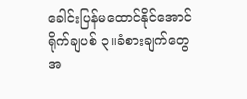ခေါင်းပြန်မထောင်နိုင်အောင်ရိုက်ချပစ် ၃။ခံစားချက်တွေအ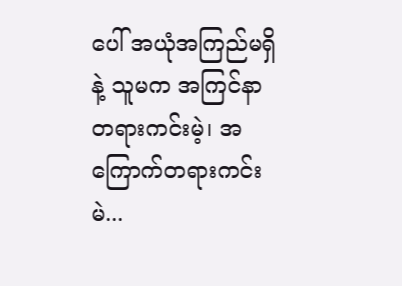ပေါ် အယုံအကြည်မရှိနဲ့ သူမက အကြင်နာတရားကင်းမဲ့၊ အကြောက်တရားကင်းမဲ...